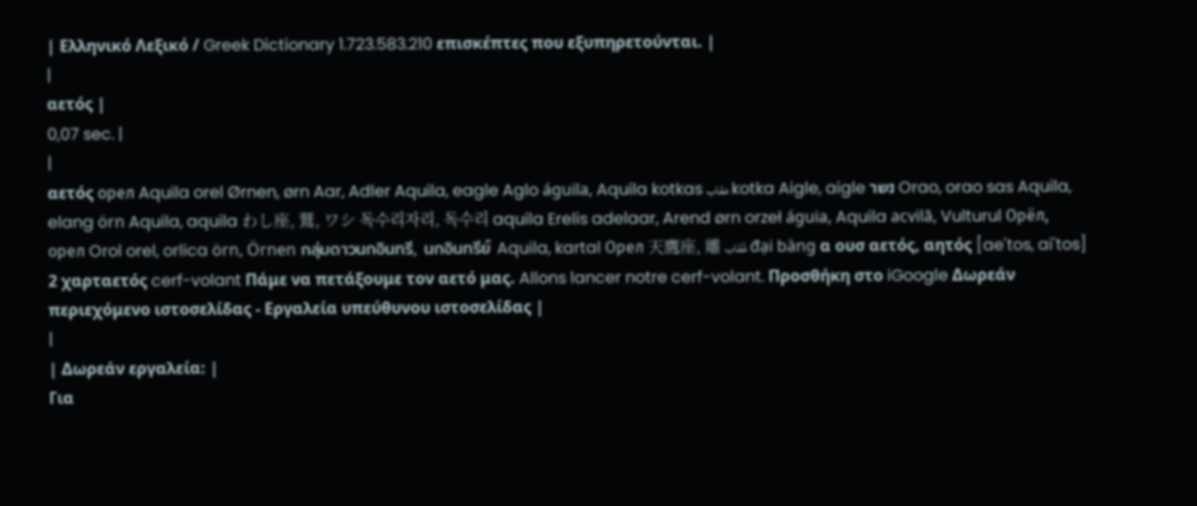| Ελληνικό Λεξικό / Greek Dictionary 1.723.583.210 επισκέπτες που εξυπηρετούνται. |
|
αετός |
0,07 sec. |
|
αετός орел Aquila orel Ørnen, ørn Aar, Adler Aquila, eagle Aglo águila, Aquila kotkas عقاب kotka Aigle, aigle נשר Orao, orao sas Aquila, elang örn Aquila, aquila わし座, 鷲, ワシ 독수리자리, 독수리 aquila Erelis adelaar, Arend ørn orzeł águia, Aquila acvilă, Vulturul Орёл, орел Orol orel, orlica örn, Örnen กลุ่มดาวนกอินทรี, นกอินทรีย์ Aquila, kartal Орел 天鷹座, 雕 عُقاب đại bàng α ουσ αετός, αητός [ae'tos, ai'tos] 2 χαρταετός cerf-volant Πάμε να πετάξουμε τον αετό μας. Allons lancer notre cerf-volant. Προσθήκη στο iGoogle Δωρεάν περιεχόμενο ιστοσελίδας - Εργαλεία υπεύθυνου ιστοσελίδας |
|
| Δωρεάν εργαλεία: |
Για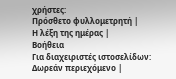χρήστες:
Πρόσθετο φυλλομετρητή |
Η λέξη της ημέρας |
Βοήθεια
Για διαχειριστές ιστοσελίδων: Δωρεάν περιεχόμενο |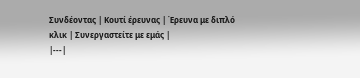Συνδέοντας | Κουτί έρευνας | Έρευνα με διπλό κλικ | Συνεργαστείτε με εμάς |
|---|